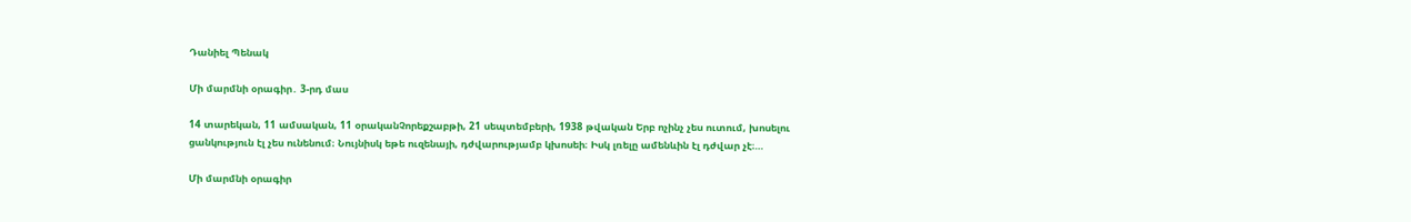Դանիել Պենակ

Մի մարմնի օրագիր․ 3-րդ մաս

14 տարեկան, 11 ամսական, 11 օրականՉորեքշաբթի, 21 սեպտեմբերի, 1938 թվական Երբ ոչինչ չես ուտում, խոսելու ցանկություն էլ չես ունենում։ Նույնիսկ եթե ուզենայի, դժվարությամբ կխոսեի։ Իսկ լռելը ամենևին էլ դժվար չէ։…

Մի մարմնի օրագիր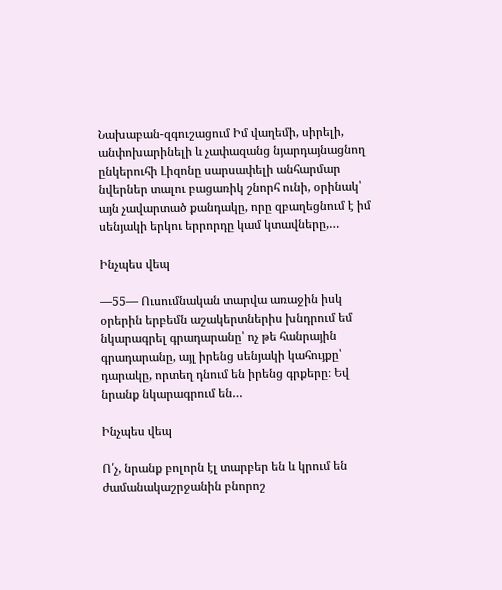Նախաբան-զգուշացում Իմ վաղեմի, սիրելի, անփոխարինելի և չափազանց նյարդայնացնող ընկերուհի Լիզոնը սարսափելի անհարմար նվերներ տալու բացառիկ շնորհ ունի, օրինակ՝ այն չավարտած քանդակը, որը զբաղեցնում է իմ սենյակի երկու երրորդը կամ կտավները,…

Ինչպես վեպ

—55— Ուսումնական տարվա առաջին իսկ օրերին երբեմն աշակերտներիս խնդրում եմ նկարագրել գրադարանը՝ ոչ թե հանրային գրադարանը, այլ իրենց սենյակի կահույքը՝ դարակը, որտեղ դնում են իրենց գրքերը։ Եվ նրանք նկարագրում են…

Ինչպես վեպ

Ո՛չ, նրանք բոլորն էլ տարբեր են և կրում են ժամանակաշրջանին բնորոշ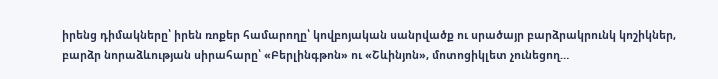իրենց դիմակները՝ իրեն ռոքեր համարողը՝ կովբոյական սանրվածք ու սրածայր բարձրակրունկ կոշիկներ, բարձր նորաձևության սիրահարը՝ «Բերլինգթոն» ու «Շևինյոն», մոտոցիկլետ չունեցող…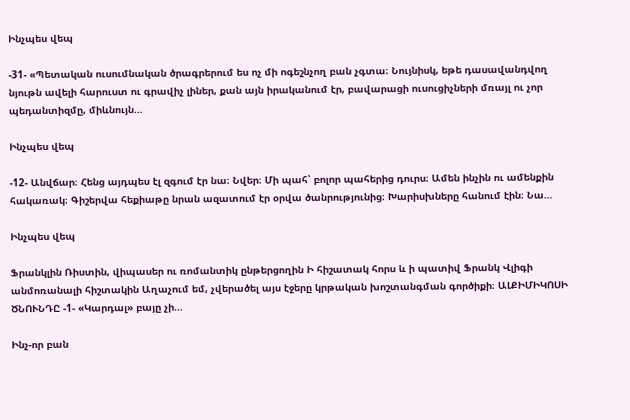Ինչպես վեպ

-31- «Պետական ուսումնական ծրագրերում ես ոչ մի ոգեշնչող բան չգտա։ Նույնիսկ, եթե դասավանդվող նյութն ավելի հարուստ ու գրավիչ լիներ, քան այն իրականում էր, բավարացի ուսուցիչների մռայլ ու չոր պեդանտիզմը, միևնույն…

Ինչպես վեպ

-12- Անվճար։ Հենց այդպես էլ զգում էր նա։ Նվեր։ Մի պահ՝ բոլոր պահերից դուրս։ Ամեն ինչին ու ամենքին հակառակ։ Գիշերվա հեքիաթը նրան ազատում էր օրվա ծանրությունից։ Խարիսխները հանում էին։ Նա…

Ինչպես վեպ

Ֆրանկլին Ռիստին, վիպասեր ու ռոմանտիկ ընթերցողին Ի հիշատակ հորս և ի պատիվ Ֆրանկ Վլիգի անմոռանալի հիշտակին Աղաչում եմ, չվերածել այս էջերը կրթական խոշտանգման գործիքի։ ԱԼՔԻՄԻԿՈՍԻ ԾՆՈՒՆԴԸ -1- «Կարդալ» բայը չի…

Ինչ-որ բան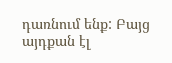դառնում ենք: Բայց այդքան էլ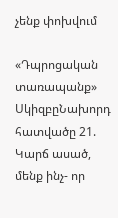չենք փոխվում

«Դպրոցական տառապանք» ՍկիզբըՆախորդ հատվածը 21. Կարճ ասած, մենք ինչ- որ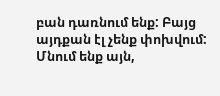բան դառնում ենք: Բայց այդքան էլ չենք փոխվում: Մնում ենք այն,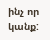ինչ որ կանք: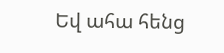Եվ ահա հենց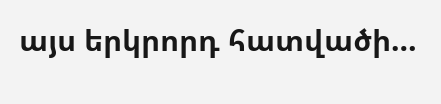այս երկրորդ հատվածի…